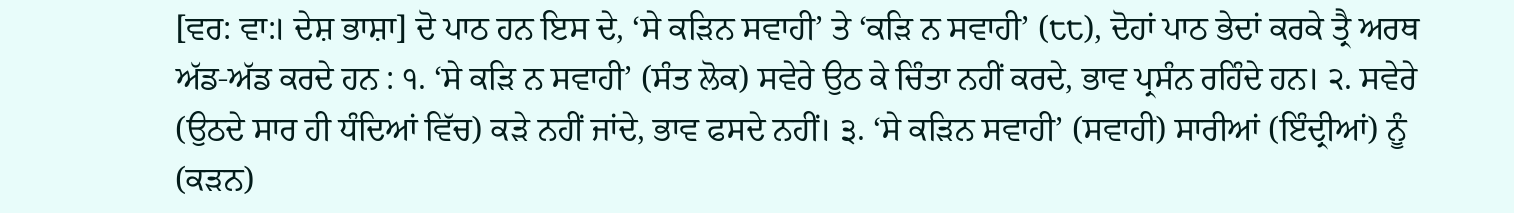[ਵਰ: ਵਾ:। ਦੇਸ਼ ਭਾਸ਼ਾ] ਦੋ ਪਾਠ ਹਨ ਇਸ ਦੇ, ‘ਸੇ ਕੜਿਨ ਸਵਾਹੀ’ ਤੇ ‘ਕੜਿ ਨ ਸਵਾਹੀ’ (੮੮), ਦੋਹਾਂ ਪਾਠ ਭੇਦਾਂ ਕਰਕੇ ਤ੍ਰੈ ਅਰਥ ਅੱਡ-ਅੱਡ ਕਰਦੇ ਹਨ : ੧. ‘ਸੇ ਕੜਿ ਨ ਸਵਾਹੀ’ (ਸੰਤ ਲੋਕ) ਸਵੇਰੇ ਉਠ ਕੇ ਚਿੰਤਾ ਨਹੀਂ ਕਰਦੇ, ਭਾਵ ਪ੍ਰਸੰਨ ਰਹਿੰਦੇ ਹਨ। ੨. ਸਵੇਰੇ (ਉਠਦੇ ਸਾਰ ਹੀ ਧੰਦਿਆਂ ਵਿੱਚ) ਕੜੇ ਨਹੀਂ ਜਾਂਦੇ, ਭਾਵ ਫਸਦੇ ਨਹੀਂ। ੩. ‘ਸੇ ਕੜਿਨ ਸਵਾਹੀ’ (ਸਵਾਹੀ) ਸਾਰੀਆਂ (ਇੰਦ੍ਰੀਆਂ) ਨੂੰ (ਕੜਨ)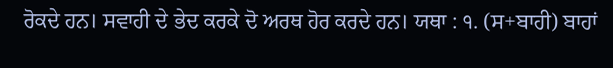ਰੋਕਦੇ ਹਨ। ਸਵਾਹੀ ਦੇ ਭੇਦ ਕਰਕੇ ਦੋ ਅਰਥ ਹੋਰ ਕਰਦੇ ਹਨ। ਯਥਾ : ੧. (ਸ+ਬਾਹੀ) ਬਾਹਾਂ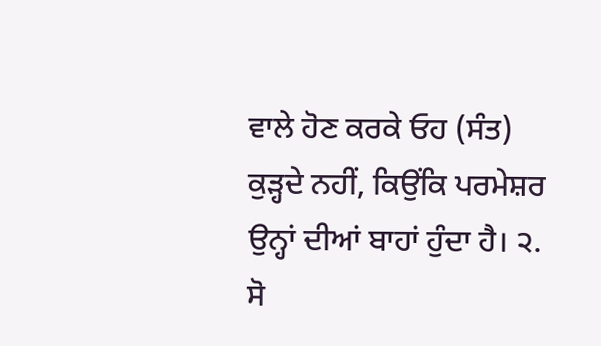ਵਾਲੇ ਹੋਣ ਕਰਕੇ ਓਹ (ਸੰਤ) ਕੁੜ੍ਹਦੇ ਨਹੀਂ, ਕਿਉਂਕਿ ਪਰਮੇਸ਼ਰ ਉਨ੍ਹਾਂ ਦੀਆਂ ਬਾਹਾਂ ਹੁੰਦਾ ਹੈ। ੨. ਸੋ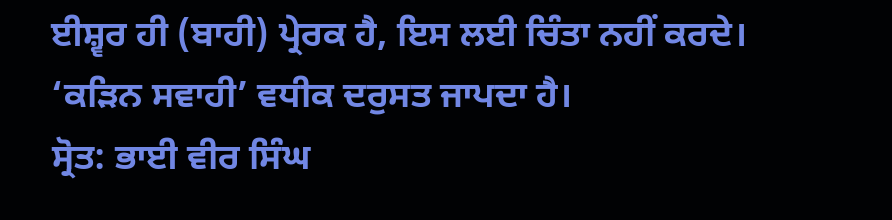ਈਸ਼੍ਵਰ ਹੀ (ਬਾਹੀ) ਪ੍ਰੇਰਕ ਹੈ, ਇਸ ਲਈ ਚਿੰਤਾ ਨਹੀਂ ਕਰਦੇ। ‘ਕੜਿਨ ਸਵਾਹੀ’ ਵਧੀਕ ਦਰੁਸਤ ਜਾਪਦਾ ਹੈ।
ਸ੍ਰੋਤ: ਭਾਈ ਵੀਰ ਸਿੰਘ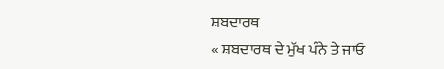ਸ਼ਬਦਾਰਥ
« ਸ਼ਬਦਾਰਥ ਦੇ ਮੁੱਖ ਪੰਨੇ ਤੇ ਜਾਓ